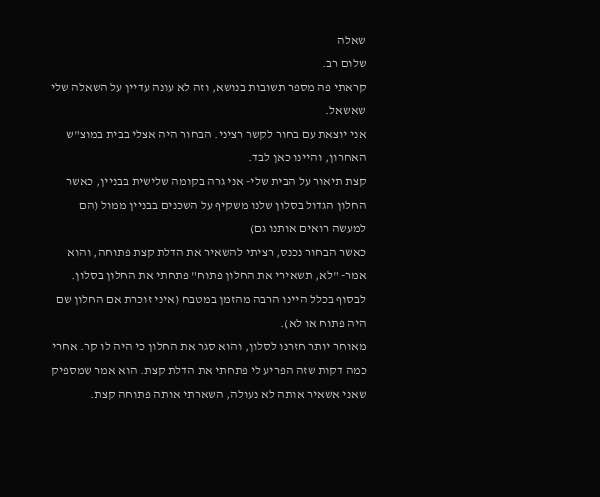שאלה
שלום רב.
קראתי פה מספר תשובות בנושא, וזה לא עונה עדיין על השאלה שלי שאשאל.
אני יוצאת עם בחור לקשר רציני. הבחור היה אצלי בבית במוצ"ש האחרון, והיינו כאן לבד.
קצת תיאור על הבית שלי- אני גרה בקומה שלישית בבניין, כאשר החלון הגדול בסלון שלנו משקיף על השכנים בבניין ממול (הם למעשה רואים אותנו גם)
כאשר הבחור נכנס, רציתי להשאיר את הדלת קצת פתוחה, והוא אמר- "לא, תשאירי את החלון פתוח" פתחתי את החלון בסלון. לבסוף בכלל היינו הרבה מהזמן במטבח (איני זוכרת אם החלון שם היה פתוח או לא).
מאוחר יותר חזרנו לסלון, והוא סגר את החלון כי היה לו קר. אחרי כמה דקות שזה הפריע לי פתחתי את הדלת קצת. הוא אמר שמספיק שאני אשאיר אותה לא נעולה, השארתי אותה פתוחה קצת.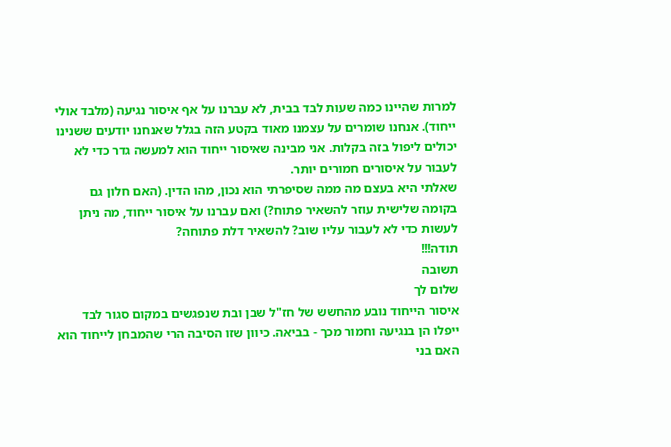למרות שהיינו כמה שעות לבד בבית, לא עברנו על אף איסור נגיעה (מלבד אולי ייחוד). אנחנו שומרים על עצמנו מאוד בקטע הזה בגלל שאנחנו יודעים ששנינו יכולים ליפול בזה בקלות. אני מבינה שאיסור ייחוד הוא למעשה גדר כדי לא לעבור על איסורים חמורים יותר.
שאלתי היא בעצם מה ממה שסיפרתי הוא נכון, מהו הדין. (האם חלון גם בקומה שלישית עוזר להשאיר פתוח?) ואם עברנו על איסור ייחוד, מה ניתן לעשות כדי לא לעבור עליו שוב? להשאיר דלת פתוחה?
תודה!!!
תשובה
שלום לך
איסור הייחוד נובע מהחשש של חז"ל שבן ובת שנפגשים במקום סגור לבד ייפלו הן בנגיעה וחמור מכך - בביאה. כיוון שזו הסיבה הרי שהמבחן לייחוד הוא האם בני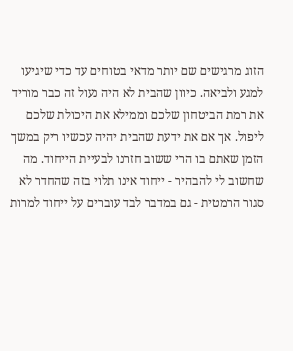הזוג מרגישים שם יותר מדאי בטוחים עד כדי שיגיעו למגע ולביאה. כיוון שהבית לא היה נעול זה כבר מוריד את רמת הביטחון שלכם וממילא את היכולת שלכם ליפול. אך אם את ידעת שהבית יהיה עכשיו ריק במשך הזמן שאתם בו הרי ששוב חזרנו לבעיית הייחוד. מה שחשוב לי להבהיר - ייחוד אינו תלוי בזה שהחדר לא סגור הרמטית - גם במדבר לבד עוברים על ייחוד למרות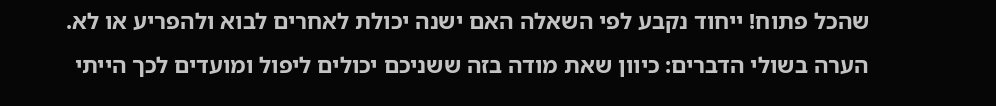שהכל פתוח! ייחוד נקבע לפי השאלה האם ישנה יכולת לאחרים לבוא ולהפריע או לא.
הערה בשולי הדברים: כיוון שאת מודה בזה ששניכם יכולים ליפול ומועדים לכך הייתי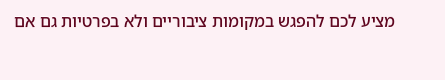מציע לכם להפגש במקומות ציבוריים ולא בפרטיות גם אם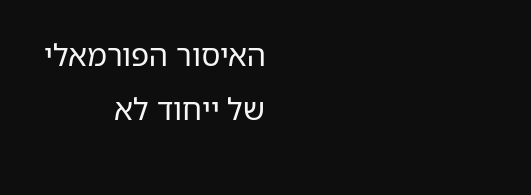האיסור הפורמאלי של ייחוד לא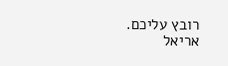רובץ עליכם.
אריאל